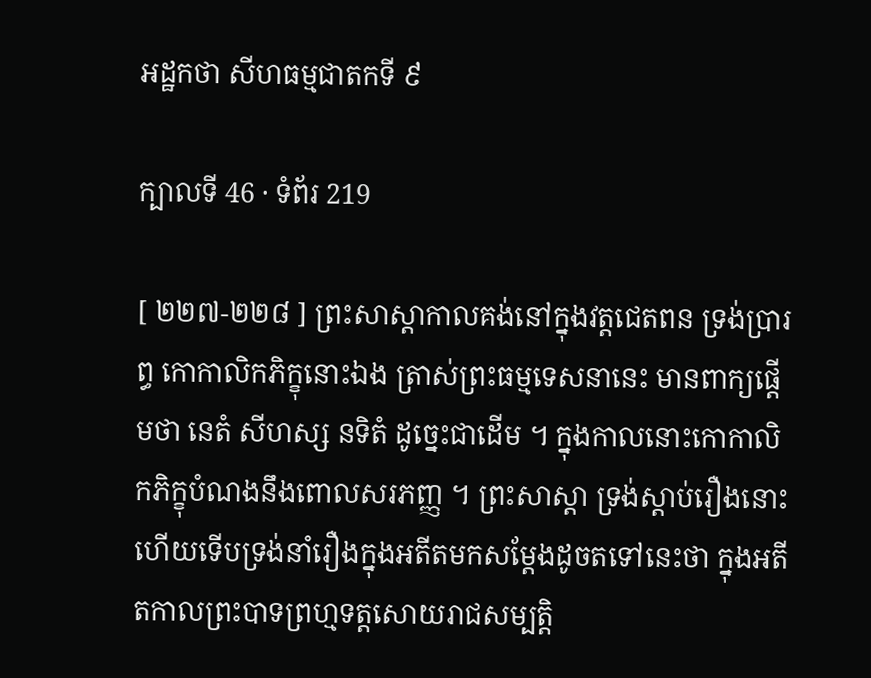អដ្ឋកថា សីហធម្មជាតកទី ៩

ក្បាលទី 46 · ទំព័រ 219

[ ២២៧-២២៨ ] ព្រះសាស្តាកាលគង់នៅក្នុងវត្តជេតពន ទ្រង់ប្រារព្ធ កោកាលិកភិក្ខុនោះឯង ត្រាស់ព្រះធម្មទេសនានេះ មានពាក្យផ្តើមថា នេតំ សីហស្ស នទិតំ ដូច្នេះជាដើម ។ ក្នុងកាលនោះកោកាលិកភិក្ខុបំណងនឹងពោលសរភញ្ញ ។ ព្រះសាស្តា ទ្រង់ស្តាប់រឿងនោះហើយទើបទ្រង់នាំរឿងក្នុងអតីតមកសម្តែងដូចតទៅនេះថា ក្នុងអតីតកាលព្រះបាទព្រហ្មទត្តសោយរាជសម្បត្តិ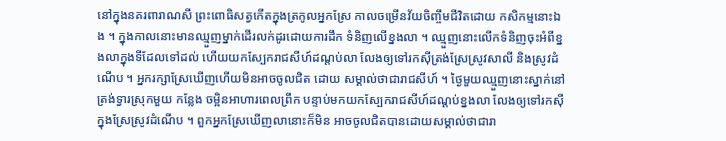នៅក្នុងនគរពារាណសី ព្រះពោធិសត្វកើតក្នុងត្រកូលអ្នកស្រែ កាលចម្រើនវ័យចិញ្ចឹមជីវិតដោយ កសិកម្មនោះឯង ។ ក្នុងកាលនោះមានឈ្មួញម្នាក់ដើរលក់ដូរដោយការដឹក ទំនិញលើខ្នងលា ។ ឈ្មួញនោះលើកទំនិញចុះអំពីខ្នងលាក្នុងទីដែលទៅដល់ ហើយយកស្បែករាជសីហ៍ដណ្តប់លា លែងឲ្យទៅរកស៊ីត្រង់ស្រែស្រូវសាលី និងស្រូវដំណើប ។ អ្នករក្សាស្រែឃើញហើយមិនអាចចូលជិត ដោយ សម្គាល់ថាជារាជសីហ៍ ។ ថ្ងៃមួយឈ្មួញនោះស្នាក់នៅត្រង់ទ្វារស្រុកមួយ កន្លែង ចម្អិនអាហារពេលព្រឹក បន្ទាប់មកយកស្បែករាជសីហ៍ដណ្តប់ខ្នងលា លែងឲ្យទៅរកស៊ីក្នុងស្រែស្រូវដំណើប ។ ពួកអ្នកស្រែឃើញលានោះក៏មិន អាចចូលជិតបានដោយសម្គាល់ថាជារា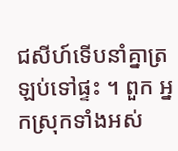ជសីហ៍ទើបនាំគ្នាត្រឡប់ទៅផ្ទះ ។ ពួក អ្នកស្រុកទាំងអស់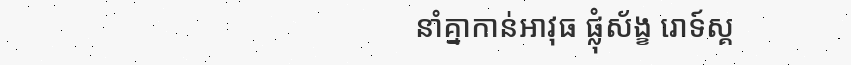នាំគ្នាកាន់អាវុធ ផ្លុំស័ង្ខ រោទ៍ស្គ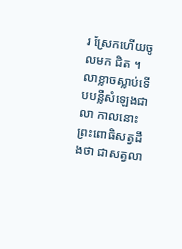រ ស្រែកហើយចូលមក ជិត ។ លាខ្លាចស្លាប់ទើបបន្លឺសំឡេងជាលា កាលនោះព្រះពោធិសត្វដឹងថា ជាសត្វលា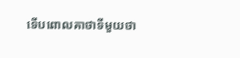ទើបពោលគាថាទីមួយថា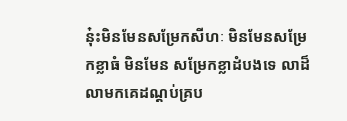នុ៎ះមិនមែនសម្រែកសីហៈ មិនមែនសម្រែកខ្លាធំ មិនមែន សម្រែកខ្លាដំបងទេ លាដ៏លាមកគេដណ្តប់គ្រប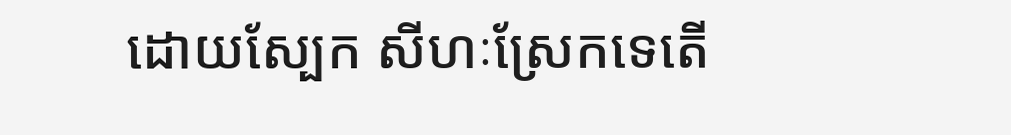ដោយស្បែក សីហៈស្រែកទេតើ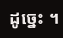ដូច្នេះ ។